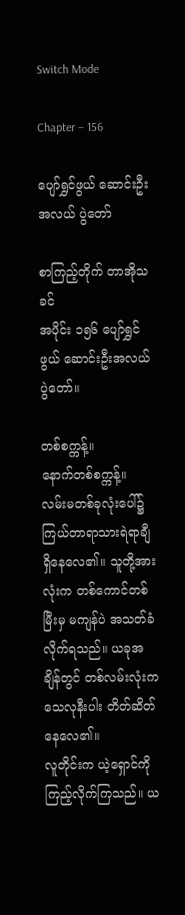Switch Mode

Chapter – 156

ပျော်ရွှင်ဖွယ် ဆောင်းဦးအလယ် ပွဲတော်

စာကြည့်တိုက် တာအိုသခင်
အပိုင်း ၁၅၆ ပျော်ရွှင်ဖွယ် ဆောင်းဦးအလယ် ပွဲတော်။

တစ်စက္ကန့်။
နောက်တစ်စက္ကန့်။
လမ်းမတစ်ခုလုံးပေါ်၌ ကြယ်တာရာသားရဲရာချီ ရှိနေလေ၏။ သူတို့အားလုံးက တစ်ကောင်တစ်မြီးမှ မကျန်ပဲ အသတ်ခံလိုက်ရသည်။ ယခုအချိန်တွင် တစ်လမ်းလုံးက သေလုနီးပါး တိတ်ဆိတ်နေလေ၏။
လူတိုင်းက ယဲ့ရှောင်ကို ကြည့်လိုက်ကြသည်။ ယ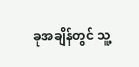ခုအချိန်တွင် သူ့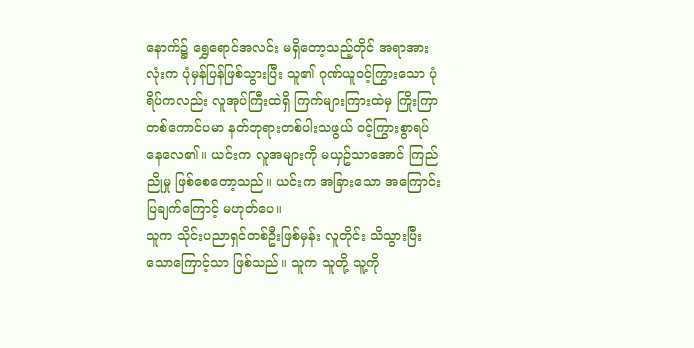နောက်၌ ရွှေရောင်အလင်း မရှိတော့သည့်တိုင် အရာအားလုံးက ပုံမှန်ပြန်ဖြစ်သွားပြီး သူ၏ ဂုဏ်ယူဝင့်ကြွားသော ပုံရိပ်ကလည်း လူအုပ်ကြီးထဲရှိ ကြက်များကြားထဲမှ ကြိုးကြာတစ်ကောင်ပမာ နတ်ဘုရားတစ်ပါးသဖွယ် ဝင့်ကြွားစွာရပ်နေလေ၏။ ယင်းက လူအများကို မယှဥ်သာအောင် ကြည်ညိုမှု ဖြစ်စေတော့သည်။ ယင်းက အခြားသော အကြောင်းပြချက်ကြောင့် မဟုတ်ပေ။
သူက သိုင်းပညာရှင်တစ်ဦးဖြစ်မှန်း လူတိုင်း သိသွားပြီးသောကြောင့်သာ ဖြစ်သည်။ သူက သူတို့ သူ့ကို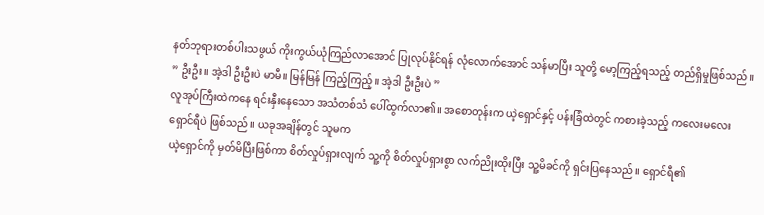နတ်ဘုရားတစ်ပါးသဖွယ် ကိုးကွယ်ယုံကြည်လာအောင် ပြုလုပ်နိုင်ရန် လုံလောက်အောင် သန်မာပြီး သူတို့ မော့ကြည့်ရသည့် တည်ရှိမှုဖြစ်သည်။
” ဦးဦး။ အဲ့ဒါ ဦးဦးပဲ မာမီ။ မြန်မြန် ကြည့်ကြည့်။ အဲ့ဒါ ဦးဦးပဲ ”
လူအုပ်ကြီးထဲကနေ ရင်းနှီးနေသော အသံတစ်သံ ပေါ်ထွက်လာ၏။ အစောတုန်းက ယဲ့ရှောင်နှင့် ပန်းခြံထဲတွင် ကစားခဲ့သည့် ကလေးမလေး
ရှောင်ရီပဲ ဖြစ်သည်။ ယခုအချိန်တွင် သူမက
ယဲ့ရှောင်ကို မှတ်မိပြီးဖြစ်ကာ စိတ်လှုပ်ရှားလျက် သူ့ကို စိတ်လှုပ်ရှားစွာ လက်ညိုးထိုးပြီး သူ့မိခင်ကို ရှင်းပြနေသည်။ ရှောင်ရီ၏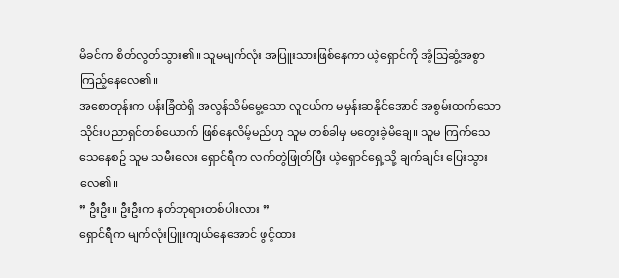မိခင်က စိတ်လွတ်သွား၏။ သူမမျက်လုံး အပြူးသားဖြစ်နေကာ ယဲ့ရှောင်ကို အံ့သြဆွံ့အစွာ ကြည့်နေလေ၏။
အစောတုန်းက ပန်းခြံထဲရှိ အလွန်သိမ်မွေ့သော လူငယ်က မမှန်းဆနိုင်အောင် အစွမ်းထက်သော သိုင်းပညာရှင်တစ်ယောက် ဖြစ်နေလိမ့်မည်ဟု သူမ တစ်ခါမှ မတွေးခဲ့မိချေ။ သူမ ကြက်သေ သေနေစဥ် သူမ သမီးလေး ရှောင်ရီက လက်တွဲဖြုတ်ပြီး ယဲ့ရှောင်ရှေ့သို့ ချက်ချင်း ပြေးသွားလေ၏။
” ဦးဦး။ ဦးဦးက နတ်ဘုရားတစ်ပါးလား ”
ရှောင်ရီက မျက်လုံးပြူးကျယ်နေအောင် ဖွင့်ထား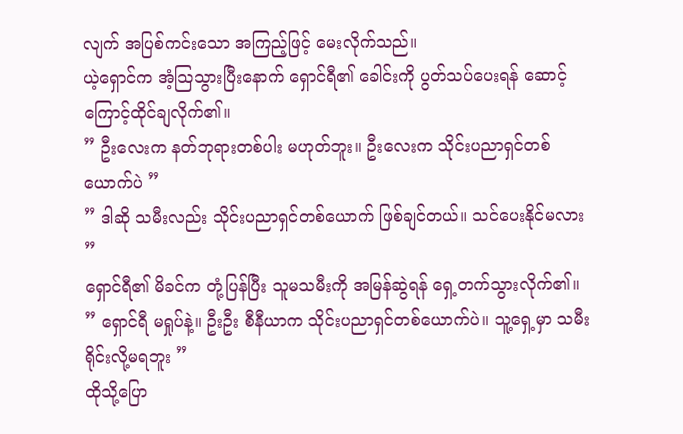လျက် အပြစ်ကင်းသော အကြည့်ဖြင့် မေးလိုက်သည်။
ယဲ့ရှောင်က အံ့သြသွားပြီးနောက် ရှောင်ရီ၏ ခေါင်းကို ပွတ်သပ်ပေးရန် ဆောင့်ကြောင့်ထိုင်ချလိုက်၏။
” ဦးလေးက နတ်ဘုရားတစ်ပါး မဟုတ်ဘူး။ ဦးလေးက သိုင်းပညာရှင်တစ်ယောက်ပဲ ”
” ဒါဆို သမီးလည်း သိုင်းပညာရှင်တစ်ယောက် ဖြစ်ချင်တယ်။ သင်ပေးနိုင်မလား ”
ရှောင်ရီ၏ မိခင်က တုံ့ပြန်ပြီး သူမသမီးကို အမြန်ဆွဲရန် ရှေ့တက်သွားလိုက်၏။
” ရှောင်ရီ မရှုပ်နဲ့။ ဦးဦး စီနီယာက သိုင်းပညာရှင်တစ်ယောက်ပဲ။ သူ့ရှေ့မှာ သမီး ရိုင်းလို့မရဘူး ”
ထိုသို့ပြော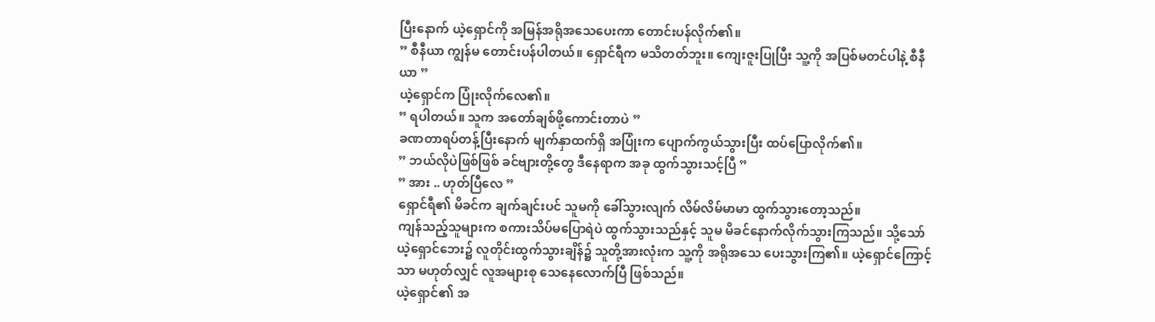ပြီးနောက် ယဲ့ရှောင်ကို အမြန်အရိုအသေပေးကာ တောင်းပန်လိုက်၏။
” စီနီယာ ကျွန်မ တောင်းပန်ပါတယ်။ ရှောင်ရီက မသိတတ်ဘူး။ ကျေးဇူးပြုပြီး သူ့ကို အပြစ်မတင်ပါနဲ့ စီနီယာ ”
ယဲ့ရှောင်က ပြုံးလိုက်လေ၏။
” ရပါတယ်။ သူက အတော်ချစ်ဖို့ကောင်းတာပဲ ”
ခဏတာရပ်တန့်ပြီးနောက် မျက်နှာထက်ရှိ အပြုံးက ပျောက်ကွယ်သွားပြီး ထပ်ပြောလိုက်၏။
” ဘယ်လိုပဲဖြစ်ဖြစ် ခင်ဗျားတို့တွေ ဒီနေရာက အခု ထွက်သွားသင့်ပြီ ”
” အား .. ဟုတ်ပြီလေ ”
ရှောင်ရီ၏ မိခင်က ချက်ချင်းပင် သူမကို ခေါ်သွားလျက် လိမ်လိမ်မာမာ ထွက်သွားတော့သည်။
ကျန်သည့်သူများက စကားသိပ်မပြောရဲပဲ ထွက်သွားသည်နှင့် သူမ မိခင်နောက်လိုက်သွားကြသည်။ သို့သော် ယဲ့ရှောင်ဘေး၌ လူတိုင်းထွက်သွားချိန်၌ သူတို့အားလုံးက သူ့ကို အရိုအသေ ပေးသွားကြ၏။ ယဲ့ရှောင်ကြောင့်သာ မဟုတ်လျှင် လူအများစု သေနေလောက်ပြီ ဖြစ်သည်။
ယဲ့ရှောင်၏ အ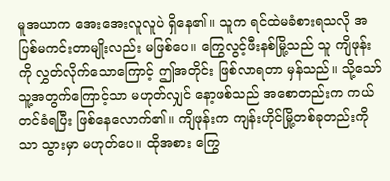မူအယာက အေးအေးလူလူပဲ ရှိနေ၏။ သူက ရင်ထဲမခံစားရသလို အပြစ်မကင်းတာမျိုးလည်း မဖြစ်ပေ။ ကြွေလွင့်ဖီးနစ်မြို့သည် သူ ကျိဖုန်းကို လွှတ်လိုက်သောကြောင့် ဤအတိုင်း ဖြစ်လာရတာ မှန်သည်။ သို့သော် သူ့အတွက်ကြောင့်သာ မဟုတ်လျှင် နော့ဖစ်သည် အစောတည်းက ကယ်တင်ခံရပြီး ဖြစ်နေလောက်၏။ ကျိဖုန်းက ကျန်းဟိုင်မြို့တစ်ခုတည်းကိုသာ သွားမှာ မဟုတ်ပေ။ ထိုအစား ကြွေ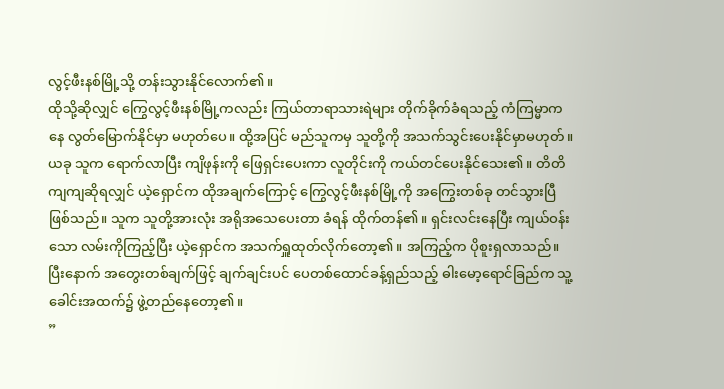လွင့်ဖီးနစ်မြို့သို့ တန်းသွားနိုင်လောက်၏။
ထိုသို့ဆိုလျှင် ကြွေလွင့်ဖီးနစ်မြို့ကလည်း ကြယ်တာရာသားရဲများ တိုက်ခိုက်ခံရသည့် ကံကြမ္မာကနေ လွတ်မြောက်နိုင်မှာ မဟုတ်ပေ။ ထို့အပြင် မည်သူကမှ သူတို့ကို အသက်သွင်းပေးနိုင်မှာမဟုတ်။ ယခု သူက ရောက်လာပြီး ကျိဖုန်းကို ဖြေရှင်းပေးကာ လူတိုင်းကို ကယ်တင်ပေးနိုင်သေး၏။ တိတိကျကျဆိုရလျှင် ယဲ့ရှောင်က ထိုအချက်ကြောင့် ကြွေလွင့်ဖီးနစ်မြို့ကို အကြွေးတစ်ခု တင်သွားပြီဖြစ်သည်။ သူက သူတို့အားလုံး အရိုအသေပေးတာ ခံရန် ထိုက်တန်၏။ ရှင်းလင်းနေပြီး ကျယ်ဝန်းသော လမ်းကိုကြည့်ပြီး ယဲ့ရှောင်က အသက်ရှူထုတ်လိုက်တော့၏။ အကြည့်က ပိုစူးရှလာသည်။
ပြီးနောက် အတွေးတစ်ချက်ဖြင့် ချက်ချင်းပင် ပေတစ်ထောင်ခန့်ရှည်သည့် ဓါးမော့ရောင်ခြည်က သူ့ခေါင်းအထက်၌ ဖွဲ့တည်နေတော့၏။
”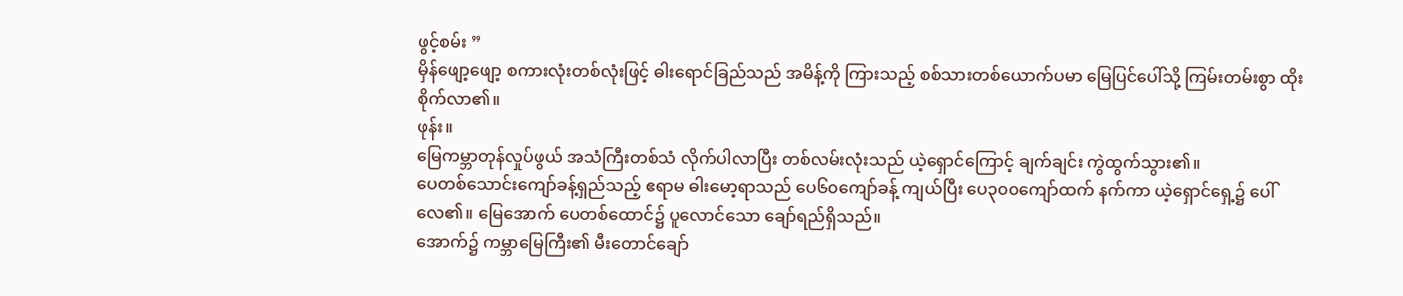ဖွင့်စမ်း ”
မှိန်ဖျော့ဖျော့ စကားလုံးတစ်လုံးဖြင့် ဓါးရောင်ခြည်သည် အမိန့်ကို ကြားသည့် စစ်သားတစ်ယောက်ပမာ မြေပြင်ပေါ်သို့ ကြမ်းတမ်းစွာ ထိုးစိုက်လာ၏။
ဖုန်း။
မြေကမ္ဘာတုန်လှုပ်ဖွယ် အသံကြီးတစ်သံ လိုက်ပါလာပြီး တစ်လမ်းလုံးသည် ယဲ့ရှောင်ကြောင့် ချက်ချင်း ကွဲထွက်သွား၏။
ပေတစ်သောင်းကျော်ခန့်ရှည်သည့် ဧရာမ ဓါးမော့ရာသည် ပေ၆၀ကျော်ခန့် ကျယ်ပြီး ပေ၃၀၀ကျော်ထက် နက်ကာ ယဲ့ရှောင်ရှေ့၌ ပေါ်လေ၏။ မြေအောက် ပေတစ်ထောင်၌ ပူလောင်သော ချော်ရည်ရှိသည်။
အောက်၌ ကမ္ဘာမြေကြီး၏ မီးတောင်ချော်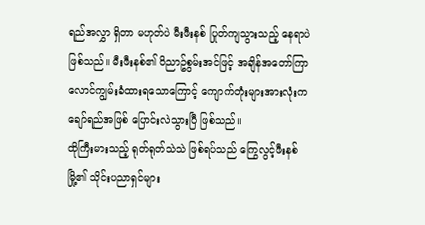ရည်အလွှာ ရှိတာ မဟုတ်ပဲ မီးဖီးနစ် ပြုတ်ကျသွားသည့် နေရာပဲ ဖြစ်သည်။ မီးဖီးနစ်၏ ဝိညာဥ်စွမ်းအင်ဖြင့် အချိန်အတော်ကြာ လောင်ကျွမ်းခံထားရသောကြောင့် ကျောက်တုံးများအားလုံးက ချော်ရည်အဖြစ် ပြောင်းလဲသွားပြီ ဖြစ်သည်။
ထိုကြီးမားသည့် ရုတ်ရုတ်သဲသဲ ဖြစ်ရပ်သည် ကြွေလွင့်ဖီးနစ်မြို့၏ သိုင်းပညာရှင်များ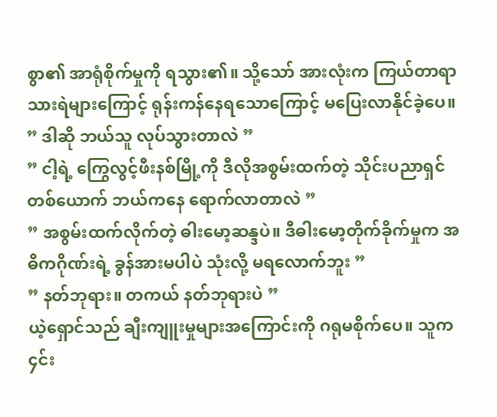စွာ၏ အာရုံစိုက်မှုကို ရသွား၏။ သို့သော် အားလုံးက ကြယ်တာရာသားရဲများကြောင့် ရုန်းကန်နေရသောကြောင့် မပြေးလာနိုင်ခဲ့ပေ။
” ဒါဆို ဘယ်သူ လုပ်သွားတာလဲ ”
” ငါ့ရဲ့ ကြွေလွင့်ဖီးနစ်မြို့ကို ဒီလိုအစွမ်းထက်တဲ့ သိုင်းပညာရှင်တစ်ယောက် ဘယ်ကနေ ရောက်လာတာလဲ ”
” အစွမ်းထက်လိုက်တဲ့ ဓါးမော့ဆန္ဒပဲ။ ဒီဓါးမော့တိုက်ခိုက်မှုက အဓိကဂိုဏ်းရဲ့ ခွန်အားမပါပဲ သုံးလို့ မရလောက်ဘူး ”
” နတ်ဘုရား။ တကယ် နတ်ဘုရားပဲ ”
ယဲ့ရှောင်သည် ချီးကျူးမှုများအကြောင်းကို ဂရုမစိုက်ပေ။ သူက ၄င်း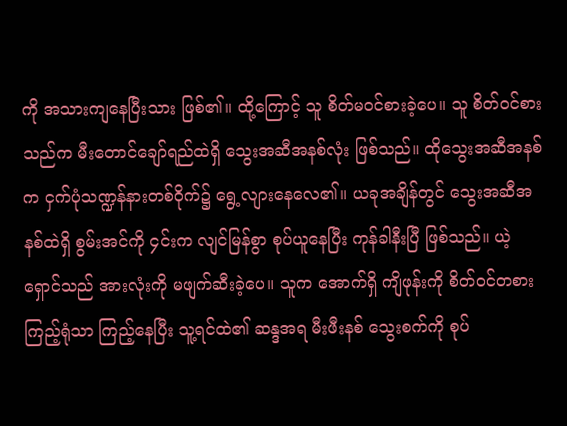ကို အသားကျနေပြီးသား ဖြစ်၏။ ထို့ကြောင့် သူ စိတ်မဝင်စားခဲ့ပေ။ သူ စိတ်ဝင်စားသည်က မီးတောင်ချော်ရည်ထဲရှိ သွေးအဆီအနစ်လုံး ဖြစ်သည်။ ထိုသွေးအဆီအနစ်က ငှက်ပုံသဏ္ဍန်နားတစ်ဝိုက်၌ ရွေ့လျားနေလေ၏။ ယခုအချိန်တွင် သွေးအဆီအနစ်ထဲရှိ စွမ်းအင်ကို ၄င်းက လျင်မြန်စွာ စုပ်ယူနေပြီး ကုန်ခါနီးပြီ ဖြစ်သည်။ ယဲ့ရှောင်သည် အားလုံးကို မဖျက်ဆီးခဲ့ပေ။ သူက အောက်ရှိ ကျိဖုန်းကို စိတ်ဝင်တစားကြည့်ရုံသာ ကြည့်နေပြီး သူ့ရင်ထဲ၏ ဆန္ဒအရ မီးဖီးနစ် သွေးစက်ကို စုပ်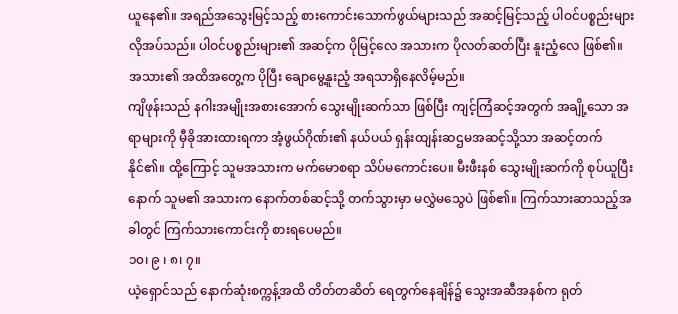ယူနေ၏။ အရည်အသွေးမြင့်သည့် စားကောင်းသောက်ဖွယ်များသည် အဆင့်မြင့်သည့် ပါဝင်ပစ္စည်းများ လိုအပ်သည်။ ပါဝင်ပစ္စည်းများ၏ အဆင့်က ပိုမြင့်လေ အသားက ပိုလတ်ဆတ်ပြီး နူးညံ့လေ ဖြစ်၏။ အသား၏ အထိအတွေ့က ပိုပြီး ချောမွေ့နူးညံ့ အရသာရှိနေလိမ့်မည်။
ကျိဖုန်းသည် နဂါးအမျိုးအစားအောက် သွေးမျိုးဆက်သာ ဖြစ်ပြီး ကျင့်ကြံဆင့်အတွက် အချို့သော အရာများကို မှီခိုအားထားရကာ အံ့ဖွယ်ဂိုဏ်း၏ နယ်ပယ် ရှန်းထျန်းဆဌမအဆင့်သို့သာ အဆင့်တက်နိုင်၏။ ထို့ကြောင့် သူမအသားက မက်မောစရာ သိပ်မကောင်းပေ။ မီးဖီးနစ် သွေးမျိုးဆက်ကို စုပ်ယူပြီးနောက် သူမ၏ အသားက နောက်တစ်ဆင့်သို့ တက်သွားမှာ မလွှဲမသွေပဲ ဖြစ်၏။ ကြက်သားဆာသည့်အခါတွင် ကြက်သားကောင်းကို စားရပေမည်။
၁၀၊ ၉ ၊ ၈၊ ၇။
ယဲ့ရှောင်သည် နောက်ဆုံးစက္ကန့်အထိ တိတ်တဆိတ် ရေတွက်နေချိန်၌ သွေးအဆီအနစ်က ရုတ်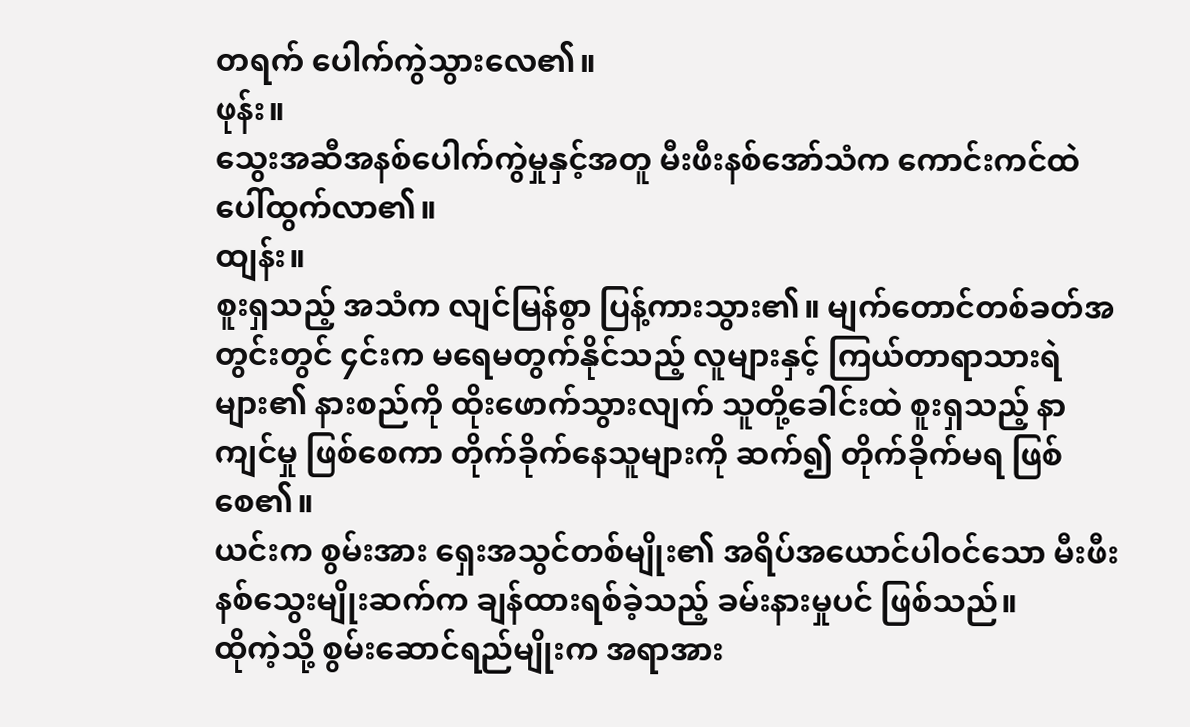တရက် ပေါက်ကွဲသွားလေ၏။
ဖုန်း။
သွေးအဆီအနစ်ပေါက်ကွဲမှုနှင့်အတူ မီးဖီးနစ်အော်သံက ကောင်းကင်ထဲ ပေါ်ထွက်လာ၏။
ထျန်း။
စူးရှသည့် အသံက လျင်မြန်စွာ ပြန့်ကားသွား၏။ မျက်တောင်တစ်ခတ်အတွင်းတွင် ၄င်းက မရေမတွက်နိုင်သည့် လူများနှင့် ကြယ်တာရာသားရဲများ၏ နားစည်ကို ထိုးဖောက်သွားလျက် သူတို့ခေါင်းထဲ စူးရှသည့် နာကျင်မှု ဖြစ်စေကာ တိုက်ခိုက်နေသူများကို ဆက်၍ တိုက်ခိုက်မရ ဖြစ်စေ၏။
ယင်းက စွမ်းအား ရှေးအသွင်တစ်မျိုး၏ အရိပ်အယောင်ပါဝင်သော မီးဖီးနစ်သွေးမျိုးဆက်က ချန်ထားရစ်ခဲ့သည့် ခမ်းနားမှုပင် ဖြစ်သည်။
ထိုကဲ့သို့ စွမ်းဆောင်ရည်မျိုးက အရာအား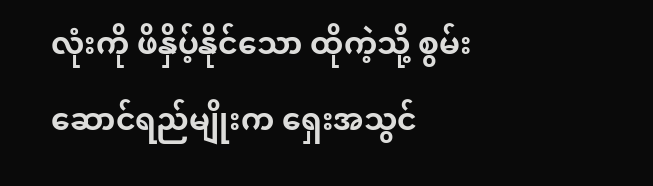လုံးကို ဖိနှိပ့်နိုင်သော ထိုကဲ့သို့ စွမ်းဆောင်ရည်မျိုးက ရှေးအသွင်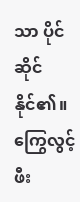သာ ပိုင်ဆိုင်နိုင်၏။ ကြွေလွင့်ဖီး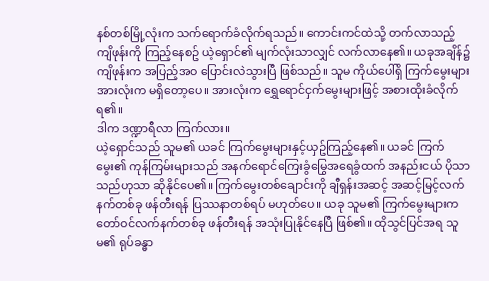နစ်တစ်မြို့လုံးက သက်ရောက်ခံလိုက်ရသည်။ ကောင်းကင်ထဲသို့ တက်လာသည့် ကျိဖုန်းကို ကြည့်နေစဥ် ယဲ့ရှောင်၏ မျက်လုံးသာလျှင် လက်လာနေ၏။ ယခုအချိန်၌ ကျိဖုန်းက အပြည့်အဝ ပြောင်းလဲသွားပြီ ဖြစ်သည်။ သူမ ကိုယ်ပေါ်ရှိ ကြက်မွေးများအားလုံးက မရှိတော့ပေ။ အားလုံးက ရွှေရောင်ငှက်မွေးများဖြင့် အစားထိုးခံလိုက်ရ၏။
ဒါက ဒဏ္ဍာရီလာ ကြက်လား။
ယဲ့ရှောင်သည် သူမ၏ ယခင် ကြက်မွေးများနှင့်ယှဥ်ကြည့်နေ၏။ ယခင် ကြက်မွေး၏ ကုန်ကြမ်းများသည် အနက်ရောင်ကြေးခွံမြွေအရေခွံထက် အနည်းငယ် ပိုသာသည်ဟုသာ ဆိုနိုင်ပေ၏။ ကြက်မွေးတစ်ချောင်းကို ချီရှန်းအဆင့် အဆင့်မြင့်လက်နက်တစ်ခု ဖန်တီးရန် ပြဿနာတစ်ရပ် မဟုတ်ပေ။ ယခု သူမ၏ ကြက်မွေးများက တော်ဝင်လက်နက်တစ်ခု ဖန်တီးရန် အသုံးပြုနိုင်နေပြီ ဖြစ်၏။ ထိုသွင်ပြင်အရ သူမ၏ ရုပ်ခန္ဓာ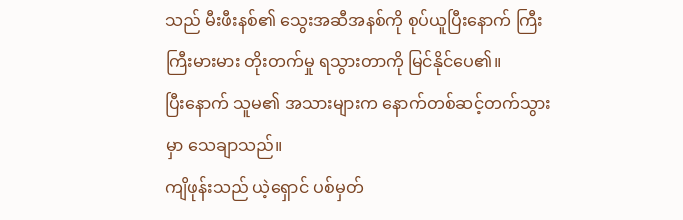သည် မီးဖီးနစ်၏ သွေးအဆီအနစ်ကို စုပ်ယူပြီးနောက် ကြီးကြီးမားမား တိုးတက်မှု ရသွားတာကို မြင်နိုင်ပေ၏။
ပြီးနောက် သူမ၏ အသားများက နောက်တစ်ဆင့်တက်သွားမှာ သေချာသည်။
ကျိဖုန်းသည် ယဲ့ရှောင် ပစ်မှတ်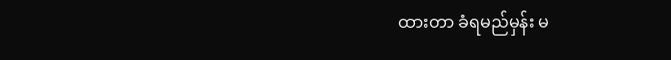ထားတာ ခံရမည်မှန်း မ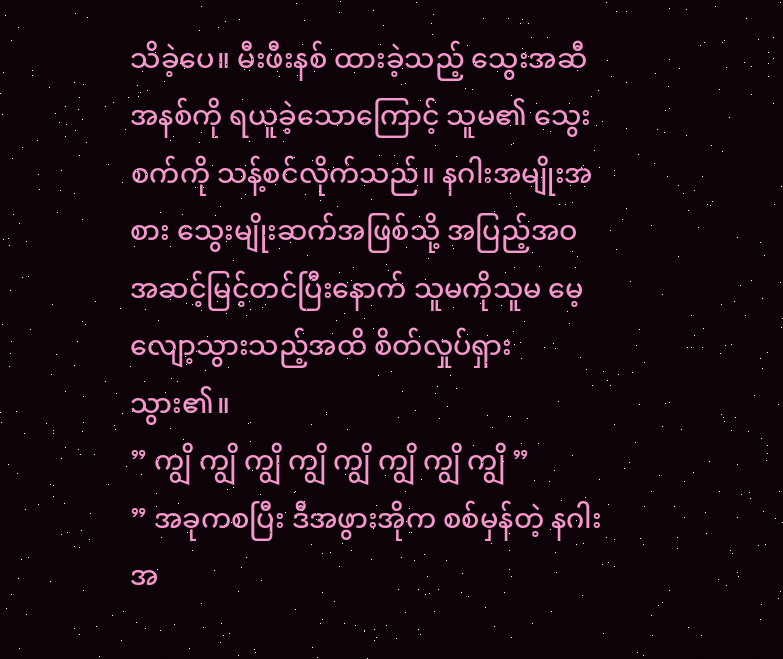သိခဲ့ပေ။ မီးဖီးနစ် ထားခဲ့သည့် သွေးအဆီအနစ်ကို ရယူခဲ့သောကြောင့် သူမ၏ သွေးစက်ကို သန့်စင်လိုက်သည်။ နဂါးအမျိုးအစား သွေးမျိုးဆက်အဖြစ်သို့ အပြည့်အဝ အဆင့်မြင့်တင်ပြီးနောက် သူမကိုသူမ မေ့လျော့သွားသည့်အထိ စိတ်လှုပ်ရှားသွား၏။
” ကျွိ ကျွိ ကျွိ ကျွိ ကျွိ ကျွိ ကျွိ ကျွိ ”
” အခုကစပြီး ဒီအဖွားအိုက စစ်မှန်တဲ့ နဂါးအ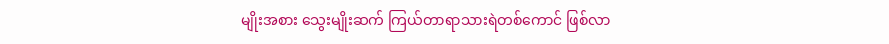မျိုးအစား သွေးမျိုးဆက် ကြယ်တာရာသားရဲတစ်ကောင် ဖြစ်လာ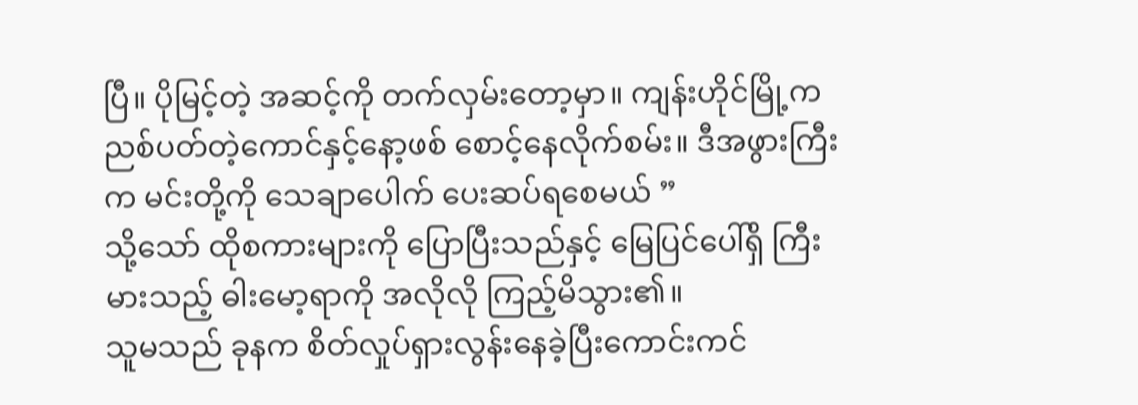ပြီ။ ပိုမြင့်တဲ့ အဆင့်ကို တက်လှမ်းတော့မှာ။ ကျန်းဟိုင်မြို့က ညစ်ပတ်တဲ့ကောင်နှင့်နော့ဖစ် စောင့်နေလိုက်စမ်း။ ဒီအဖွားကြီးက မင်းတို့ကို သေချာပေါက် ပေးဆပ်ရစေမယ် ”
သို့သော် ထိုစကားများကို ပြောပြီးသည်နှင့် မြေပြင်ပေါ်ရှိ ကြီးမားသည့် ဓါးမော့ရာကို အလိုလို ကြည့်မိသွား၏။
သူမသည် ခုနက စိတ်လှုပ်ရှားလွန်းနေခဲ့ပြီးကောင်းကင်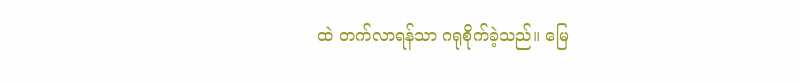ထဲ တက်လာရန်သာ ဂရုစိုက်ခဲ့သည်။ မြေ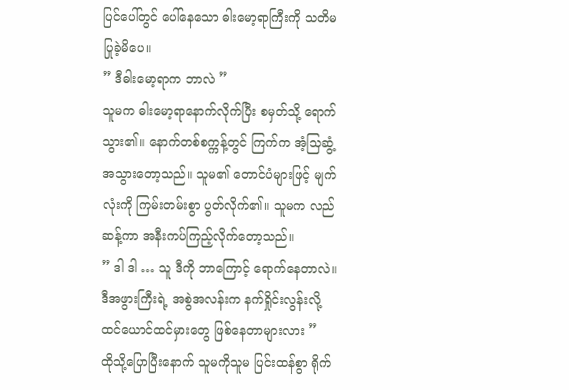ပြင်ပေါ်တွင် ပေါ်နေသော ဓါးမော့ရာကြီးကို သတိမပြုခဲ့မိပေ။
” ဒီဓါးမော့ရာက ဘာလဲ ”
သူမက ဓါးမော့ရာနောက်လိုက်ပြီး စမှတ်သို့ ရောက်သွား၏။ နောက်တစ်စက္ကန့်တွင် ကြက်က အံ့သြဆွံ့အသွားတော့သည်။ သူမ၏ တောင်ပံများဖြင့် မျက်လုံးကို ကြမ်းတမ်းစွာ ပွတ်လိုက်၏။ သူမက လည်ဆန့်ကာ အနီးကပ်ကြည့်လိုက်တော့သည်။
” ဒါ ဒါ … သူ ဒီကို ဘာကြောင့် ရောက်နေတာလဲ။ ဒီအဖွားကြီးရဲ့ အစွဲအလန်းက နက်ရှိုင်းလွန်းလို့ထင်ယောင်ထင်မှားတွေ ဖြစ်နေတာများလား ”
ထိုသို့ပြောပြီးနောက် သူမကိုသူမ ပြင်းထန်စွာ ရိုက်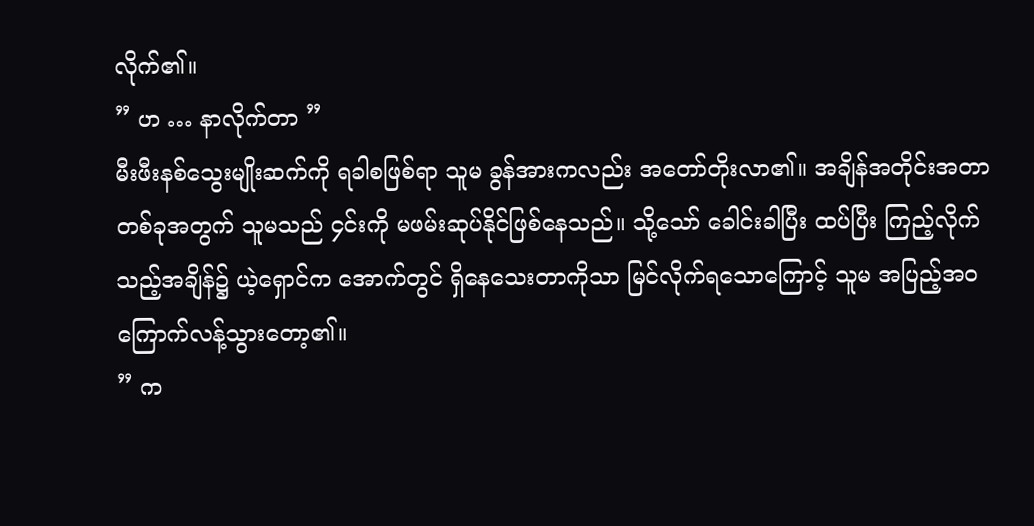လိုက်၏။
” ဟ … နာလိုက်တာ ”
မီးဖီးနစ်သွေးမျိုးဆက်ကို ရခါစဖြစ်ရာ သူမ ခွန်အားကလည်း အတော်တိုးလာ၏။ အချိန်အတိုင်းအတာတစ်ခုအတွက် သူမသည် ၄င်းကို မဖမ်းဆုပ်နိုင်ဖြစ်နေသည်။ သို့သော် ခေါင်းခါပြီး ထပ်ပြီး ကြည့်လိုက်သည့်အချိန်၌ ယဲ့ရှောင်က အောက်တွင် ရှိနေသေးတာကိုသာ မြင်လိုက်ရသောကြောင့် သူမ အပြည့်အဝ ကြောက်လန့်သွားတော့၏။
” က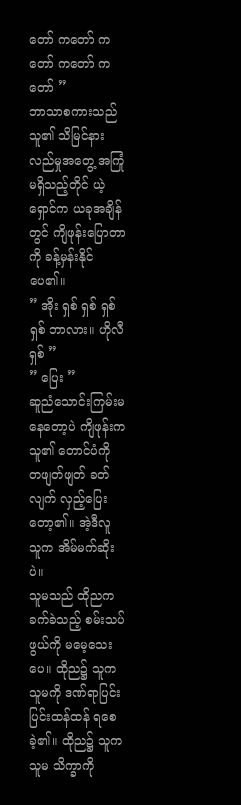တော် ကတော် ကတော် ကတော် ကတော် ”
ဘာသာစကားသည် သူ၏ သိမြင်နားလည်မှုအတွေ့ အကြုံ မရှိသည့်တိုင် ယဲ့ရှောင်က ယခုအချိန်တွင် ကျိဖုန်းပြောတာကို ခန့်မှန်းနိုင်ပေ၏။
” အိုး ရှစ် ရှစ် ရှစ် ရှစ် ဘာလား။ ဟိုလီရှစ် ”
” ပြေး ”
ဆူညံသောင်းကြမ်းမနေတော့ပဲ ကျိဖုန်းက သူ၏ တောင်ပံကို တဖျတ်ဖျတ် ခတ်လျက် လှည့်ပြေးတော့၏။ အဲ့ဒီလူ သူက အိမ်မက်ဆိုးပဲ။
သူမသည် ထိုညက ခက်ခဲသည့် စမ်းသပ်ဖွယ်ကို မမေ့သေးပေ။ ထိုည၌ သူက သူမကို ဒဏ်ရာပြင်းပြင်းထန်ထန် ရစေခဲ့၏။ ထိုည၌ သူက သူမ သိက္ခာကို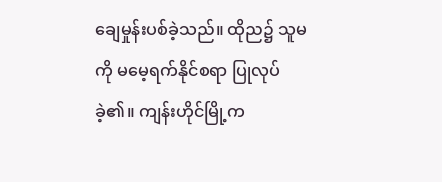ချေမှုန်းပစ်ခဲ့သည်။ ထိုည၌ သူမကို မမေ့ရက်နိုင်စရာ ပြုလုပ်ခဲ့၏။ ကျန်းဟိုင်မြို့က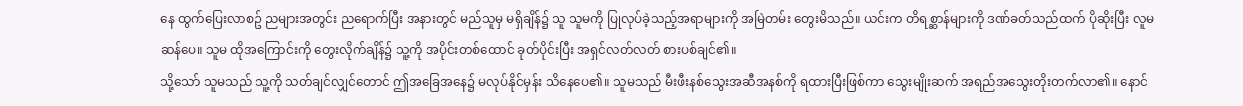နေ ထွက်ပြေးလာစဥ် ညများအတွင်း ညရောက်ပြီး အနားတွင် မည်သူမှ မရှိချိန်၌ သူ သူမကို ပြုလုပ်ခဲ့သည့်အရာများကို အမြဲတမ်း တွေးမိသည်။ ယင်းက တိရစ္ဆာန်များကို ဒဏ်ခတ်သည်ထက် ပိုဆိုးပြီး လူမဆန်ပေ။ သူမ ထိုအကြောင်းကို တွေးလိုက်ချိန်၌ သူ့ကို အပိုင်းတစ်ထောင် ခုတ်ပိုင်းပြီး အရှင်လတ်လတ် စားပစ်ချင်၏။
သို့သော် သူမသည် သူ့ကို သတ်ချင်လျှင်တောင် ဤအခြေအနေ၌ မလုပ်နိုင်မှန်း သိနေပေ၏။ သူမသည် မီးဖီးနစ်သွေးအဆီအနစ်ကို ရထားပြီးဖြစ်ကာ သွေးမျိုးဆက် အရည်အသွေးတိုးတက်လာ၏။ နောင်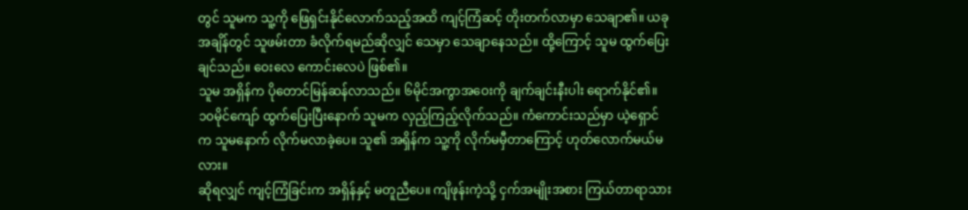တွင် သူမက သူ့ကို ဖြေရှင်းနိုင်လောက်သည့်အထိ ကျင့်ကြံဆင့် တိုးတက်လာမှာ သေချာ၏။ ယခုအချိန်တွင် သူဖမ်းတာ ခံလိုက်ရမည်ဆိုလျှင် သေမှာ သေချာနေသည်။ ထို့ကြောင့် သူမ ထွက်ပြေးချင်သည်။ ဝေးလေ ကောင်းလေပဲ ဖြစ်၏။
သူမ အရှိန်က ပိုတောင်မြန်ဆန်လာသည်။ ၆မိုင်အကွာအဝေးကို ချက်ချင်းနီးပါး ရောက်နိုင်၏။
၁၀မိုင်ကျော် ထွက်ပြေးပြီးနောက် သူမက လှည့်ကြည့်လိုက်သည်။ ကံကောင်းသည်မှာ ယဲ့ရှောင်က သူမနောက် လိုက်မလာခဲ့ပေ။ သူ၏ အရှိန်က သူ့ကို လိုက်မမှီတာကြောင့် ဟုတ်လောက်မယ်မလား။
ဆိုရလျှင် ကျင့်ကြံခြင်းက အရှိန်နှင့် မတူညီပေ။ ကျိဖုန်းကဲ့သို့ ငှက်အမျိုးအစား ကြယ်တာရာသား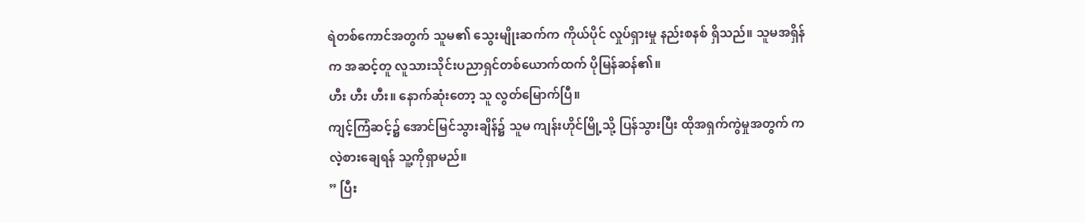ရဲတစ်ကောင်အတွက် သူမ၏ သွေးမျိုးဆက်က ကိုယ်ပိုင် လှုပ်ရှားမှု နည်းစနစ် ရှိသည်။ သူမအရှိန်က အဆင့်တူ လူသားသိုင်းပညာရှင်တစ်ယောက်ထက် ပိုမြန်ဆန်၏။
ဟီး ဟီး ဟီး။ နောက်ဆုံးတော့ သူ လွတ်မြောက်ပြီ။
ကျင့်ကြံဆင့်၌ အောင်မြင်သွားချိန်၌ သူမ ကျန်းဟိုင်မြို့သို့ ပြန်သွားပြီး ထိုအရှက်ကွဲမှုအတွက် ကလဲ့စားချေရန် သူ့ကိုရှာမည်။
” ပြီး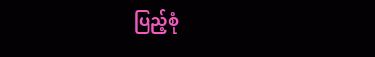ပြည့်စုံ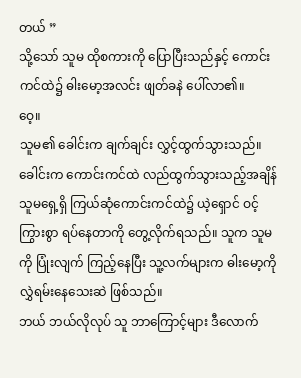တယ် ”
သို့သော် သူမ ထိုစကားကို ပြောပြီးသည်နှင့် ကောင်းကင်ထဲ၌ ဓါးမော့အလင်း ဖျတ်ခနဲ ပေါ်လာ၏။
ဝေ့။
သူမ၏ ခေါင်းက ချက်ချင်း လွှင့်ထွက်သွားသည်။ ခေါင်းက ကောင်းကင်ထဲ လည်ထွက်သွားသည့်အချိန် သူမရှေ့ရှိ ကြယ်ဆုံကောင်းကင်ထဲ၌ ယဲ့ရှောင် ဝင့်ကြွားစွာ ရပ်နေတာကို တွေ့လိုက်ရသည်။ သူက သူမကို ပြုံးလျက် ကြည့်နေပြီး သူ့လက်များက ဓါးမော့ကို လွှဲရမ်းနေသေးဆဲ ဖြစ်သည်။
ဘယ် ဘယ်လိုလုပ် သူ ဘာကြောင့်များ ဒီလောက်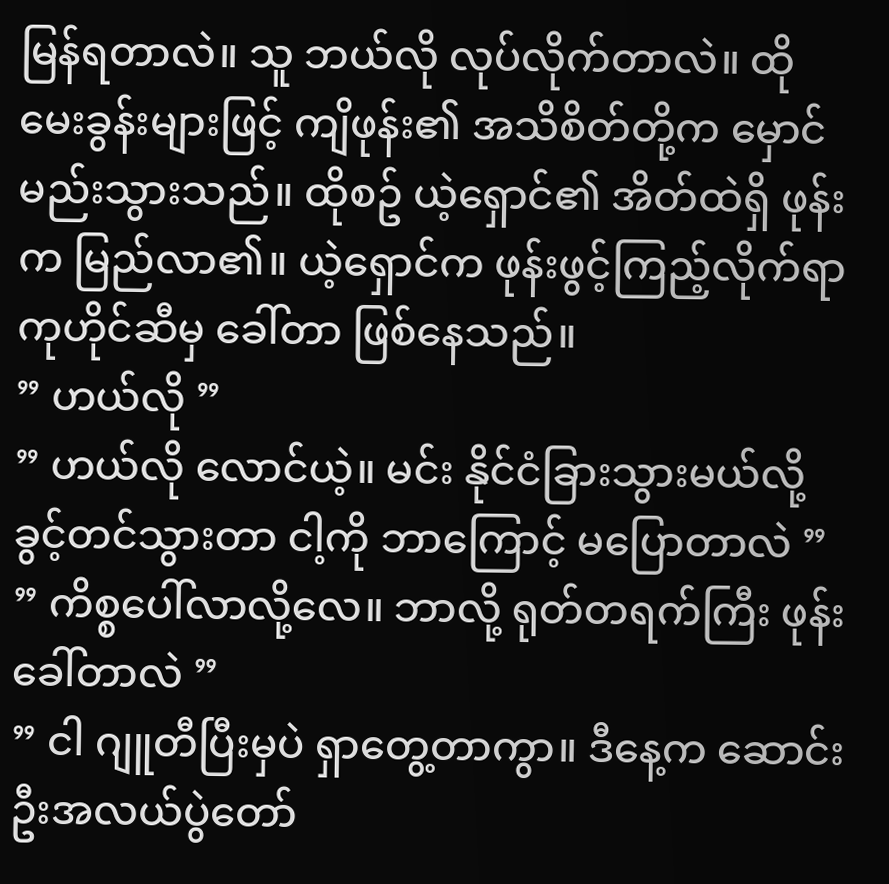မြန်ရတာလဲ။ သူ ဘယ်လို လုပ်လိုက်တာလဲ။ ထိုမေးခွန်းများဖြင့် ကျိဖုန်း၏ အသိစိတ်တို့က မှောင်မည်းသွားသည်။ ထိုစဥ် ယဲ့ရှောင်၏ အိတ်ထဲရှိ ဖုန်းက မြည်လာ၏။ ယဲ့ရှောင်က ဖုန်းဖွင့်ကြည့်လိုက်ရာ ကုဟိုင်ဆီမှ ခေါ်တာ ဖြစ်နေသည်။
” ဟယ်လို ”
” ဟယ်လို လောင်ယဲ့။ မင်း နိုင်ငံခြားသွားမယ်လို့
ခွင့်တင်သွားတာ ငါ့ကို ဘာကြောင့် မပြောတာလဲ ”
” ကိစ္စပေါ်လာလို့လေ။ ဘာလို့ ရုတ်တရက်ကြီး ဖုန်းခေါ်တာလဲ ”
” ငါ ဂျူတီပြီးမှပဲ ရှာတွေ့တာကွာ။ ဒီနေ့က ဆောင်းဦးအလယ်ပွဲတော်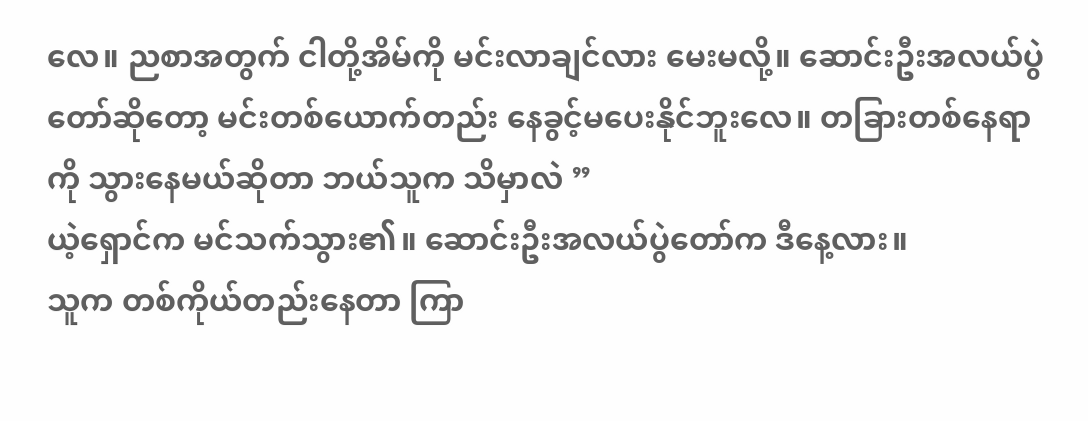လေ။ ညစာအတွက် ငါတို့အိမ်ကို မင်းလာချင်လား မေးမလို့။ ဆောင်းဦးအလယ်ပွဲတော်ဆိုတော့ မင်းတစ်ယောက်တည်း နေခွင့်မပေးနိုင်ဘူးလေ။ တခြားတစ်နေရာကို သွားနေမယ်ဆိုတာ ဘယ်သူက သိမှာလဲ ”
ယဲ့ရှောင်က မင်သက်သွား၏။ ဆောင်းဦးအလယ်ပွဲတော်က ဒီနေ့လား။
သူက တစ်ကိုယ်တည်းနေတာ ကြာ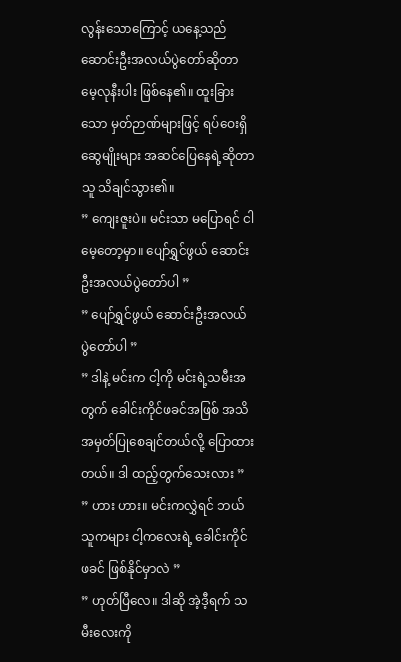လွန်းသောကြောင့် ယနေ့သည် ဆောင်းဦးအလယ်ပွဲတော်ဆိုတာ မေ့လုနီးပါး ဖြစ်နေ၏။ ထူးခြားသော မှတ်ဉာဏ်များဖြင့် ရပ်ဝေးရှိ ဆွေမျိုးများ အဆင်ပြေနေရဲ့ဆိုတာ သူ သိချင်သွား၏။
” ကျေးဇူးပဲ။ မင်းသာ မပြောရင် ငါမေ့တော့မှာ။ ပျော်ရွှင်ဖွယ် ဆောင်းဦးအလယ်ပွဲတော်ပါ ”
” ပျော်ရွှင်ဖွယ် ဆောင်းဦးအလယ်ပွဲတော်ပါ ”
” ဒါနဲ့ မင်းက ငါ့ကို မင်းရဲ့သမီးအတွက် ခေါင်းကိုင်ဖခင်အဖြစ် အသိအမှတ်ပြုစေချင်တယ်လို့ ပြောထားတယ်။ ဒါ ထည့်တွက်သေးလား ”
” ဟား ဟား။ မင်းကလွှဲရင် ဘယ်သူကများ ငါ့ကလေးရဲ့ ခေါင်းကိုင်ဖခင် ဖြစ်နိုင်မှာလဲ ”
” ဟုတ်ပြီလေ။ ဒါဆို အဲ့ဒီ့ရက် သမီးလေးကို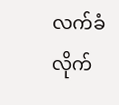လက်ခံလိုက်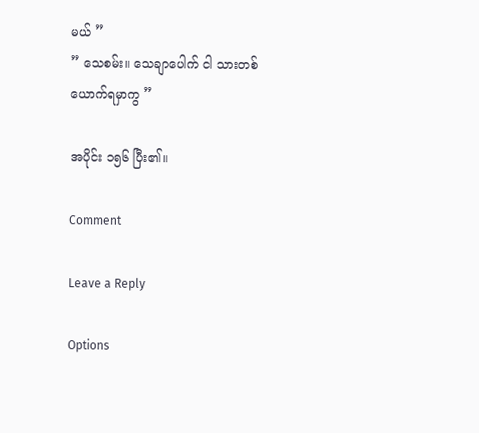မယ် ”
” သေစမ်း။ သေချာပေါက် ငါ သားတစ်ယောက်ရမှာကွ ”

အပိုင်း ၁၅၆ ပြီး၏။

Comment

Leave a Reply

Options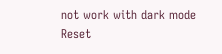not work with dark mode
Reset